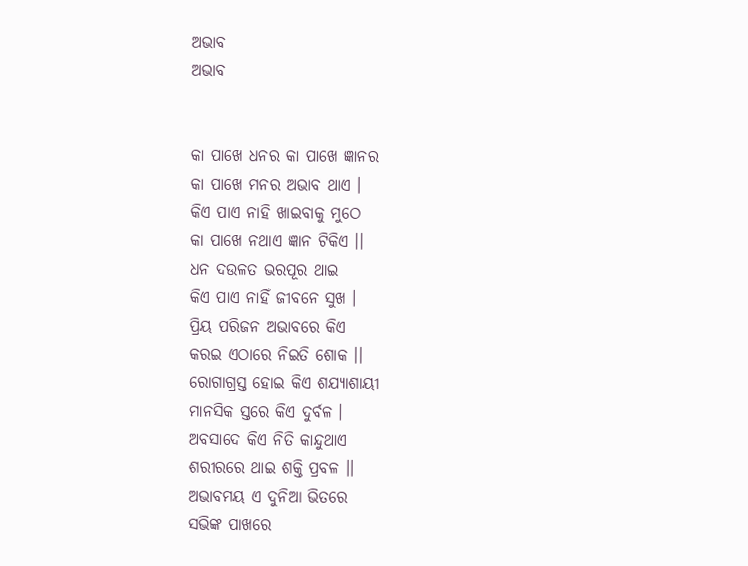ଅଭାବ
ଅଭାବ


କା ପାଖେ ଧନର କା ପାଖେ ଜ୍ଞାନର
କା ପାଖେ ମନର ଅଭାବ ଥାଏ ।
କିଏ ପାଏ ନାହି ଖାଇବାକୁ ମୁଠେ
କା ପାଖେ ନଥାଏ ଜ୍ଞାନ ଟିକିଏ ।।
ଧନ ଦଉଳତ ଭରପୂର ଥାଇ
କିଏ ପାଏ ନାହିଁ ଜୀବନେ ସୁଖ ।
ପ୍ରିୟ ପରିଜନ ଅଭାବରେ କିଏ
କରଇ ଏଠାରେ ନିଇତି ଶୋକ ।।
ରୋଗାଗ୍ରସ୍ତ ହୋଇ କିଏ ଶଯ୍ୟାଶାୟୀ
ମାନସିକ ସ୍ତରେ କିଏ ଦୁର୍ବଳ ।
ଅବସାଦେ କିଏ ନିତି କାନ୍ଦୁଥାଏ
ଶରୀରରେ ଥାଇ ଶକ୍ତି ପ୍ରବଳ ।।
ଅଭାବମୟ ଏ ଦୁନିଆ ଭିତରେ
ସଭିଙ୍କ ପାଖରେ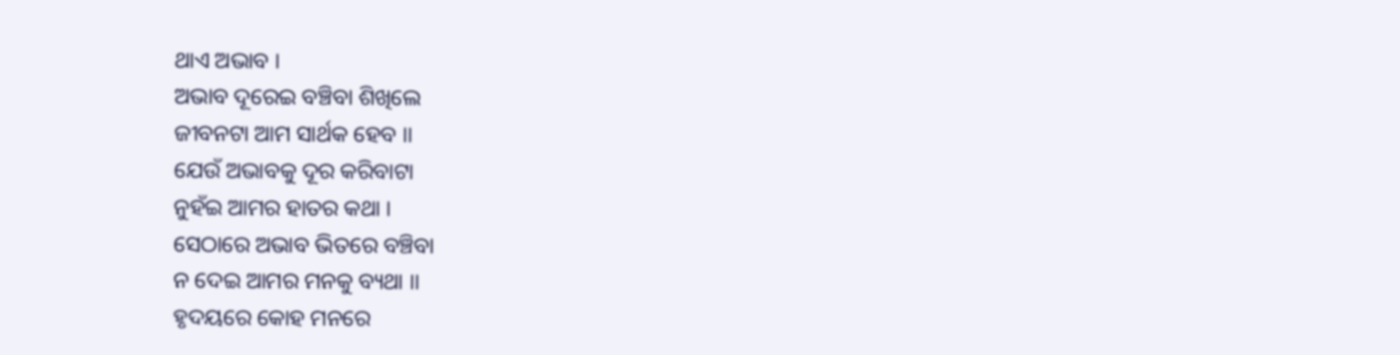ଥାଏ ଅଭାବ ।
ଅଭାବ ଦୂରେଇ ବଞ୍ଚିବା ଶିଖିଲେ
ଜୀବନଟା ଆମ ସାର୍ଥକ ହେବ ।।
ଯେଉଁ ଅଭାବକୁ ଦୂର କରିବାଟା
ନୁହଁଇ ଆମର ହାତର କଥା ।
ସେଠାରେ ଅଭାବ ଭିତରେ ବଞ୍ଚିବା
ନ ଦେଇ ଆମର ମନକୁ ବ୍ୟଥା ।।
ହୃଦୟରେ କୋହ ମନରେ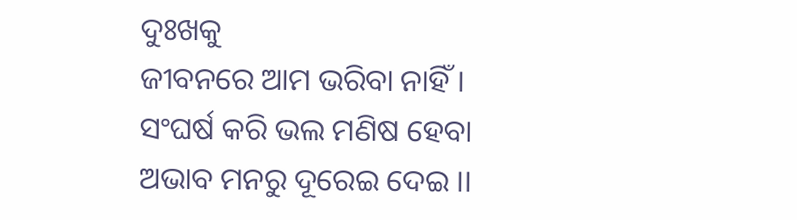ଦୁଃଖକୁ
ଜୀବନରେ ଆମ ଭରିବା ନାହିଁ ।
ସଂଘର୍ଷ କରି ଭଲ ମଣିଷ ହେବା
ଅଭାବ ମନରୁ ଦୂରେଇ ଦେଇ ।।